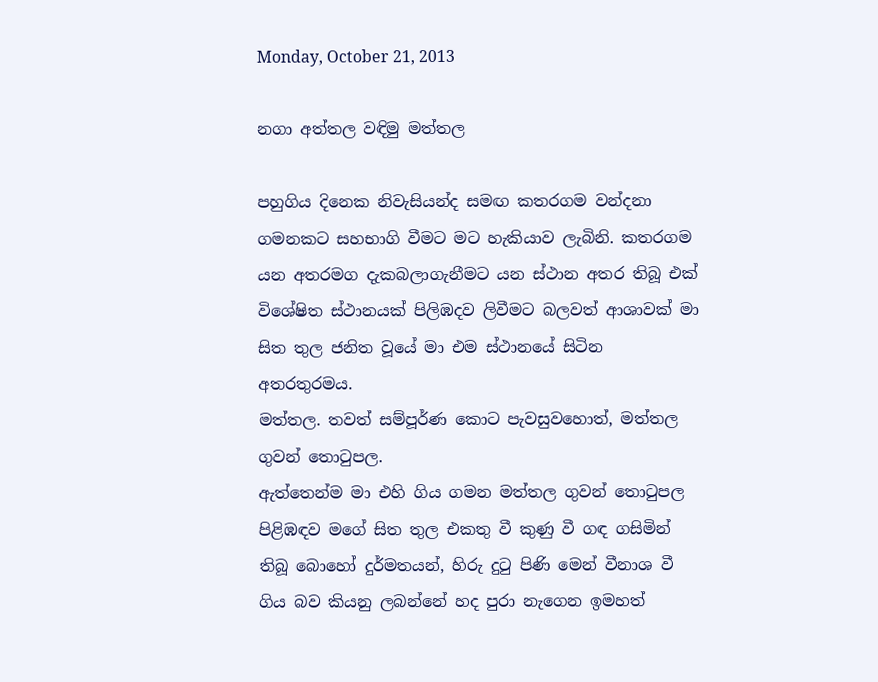Monday, October 21, 2013

නගා අත්තල වඳිමු මත්තල

පහුගිය දිනෙක නිවැසියන්ද සමඟ කතරගම වන්දනා ගමනකට සහභාගි වීමට මට හැකියාව ලැබිනි. කතරගම යන අතරමග දැකබලාගැනීමට යන ස්ථාන අතර තිබූ එක් විශේෂිත ස්ථානයක් පිලිඹදව ලිවීමට බලවත් ආශාවක් මා සිත තුල ජනිත වූයේ මා එම ස්ථානයේ සිටින අතරතුරමය.
මත්තල. තවත් සම්පූර්ණ කොට පැවසුවහොත්, මත්තල ගුවන් තොටුපල.
ඇත්තෙන්ම මා එහි ගිය ගමන මත්තල ගුවන් තොටුපල පිළිඹඳව මගේ සිත තුල එකතු වී කුණු වී ගඳ ගසිමින් තිබූ බොහෝ දුර්මතයන්, හිරු දුටු පිණි මෙන් වීනාශ වී ගිය බව කියනු ලබන්නේ හද පුරා නැගෙන ඉමහත්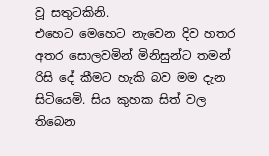වූ සතුටකිනි.
එහෙට මෙහෙට නැවෙන දිව හතර අතර සොලවමින් මිනිසුන්ට තමන් රිසි දේ කීමට හැකි බව මම දැන සිටියෙමි. සිය කුහක සිත් වල තිබෙන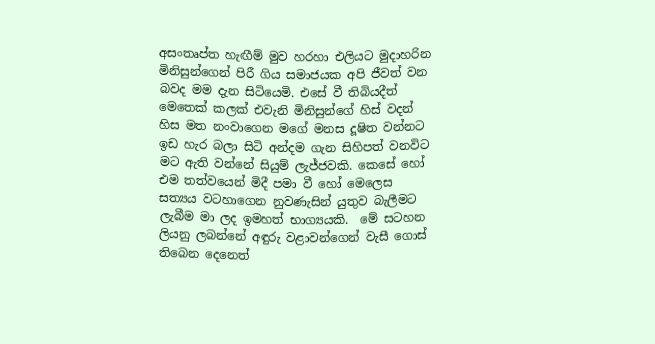අසංතෘප්ත හැඟීම් මුව හරහා එලියට මුදාහරින මිනිසුන්ගෙන් පිරී ගිය සමාජයක අපි ජීවත් වන බවද මම දැන සිටියෙමි. එසේ වී තිබියදීත් මෙතෙක් කලක් එවැනි මිනිසුන්ගේ හිස් වදන් හිස මත නංවාගෙන මගේ මනස දූෂිත වන්නට ඉඩ හැර බලා සිටි අන්දම ගැන සිහිපත් වනවිට මට ඇති වන්නේ සියුම් ලැජ්ජවකි. කෙසේ හෝ එම තත්වයෙන් මිදී පමා වී හෝ මෙලෙස සත්‍යය වටහාගෙන නුවණැසින් යුතුව බැලීමට ලැබීම මා ලද ඉමහත් භාග්‍යයකි.  මේ සටහන ලියනු ලබන්නේ අඳුරු වළාවන්ගෙන් වැසී ගොස් තිබෙන දෙනෙත්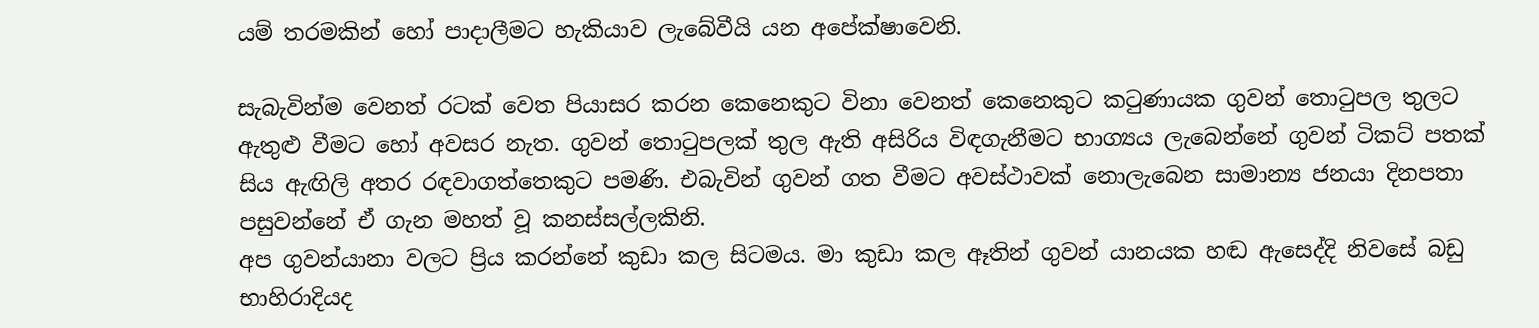යම් තරමකින් හෝ පාදාලීමට හැකියාව ලැබේවීයි යන අපේක්ෂාවෙනි.

සැබැවින්ම වෙනත් රටක් වෙත පියාසර කරන කෙනෙකුට විනා වෙනත් කෙනෙකුට කටුණායක ගුවන් තොටුපල තුලට ඇතුළු වීමට හෝ අවසර නැත. ගුවන් තොටුපලක් තුල ඇති අසිරිය විඳගැනීමට භාග්‍යය ලැබෙන්නේ ගුවන් ටිකට් පතක් සිය ඇඟිලි අතර රඳවාගත්තෙකුට පමණි. එබැවින් ගුවන් ගත වීමට අවස්ථාවක් නොලැබෙන සාමාන්‍ය ජනයා දිනපතා පසුවන්නේ ඒ ගැන මහත් වූ කනස්සල්ලකිනි.
අප ගුවන්යානා වලට ප්‍රිය කරන්නේ කුඩා කල සිටමය. මා කුඩා කල ඈතින් ගුවන් යානයක හඬ ඇසෙද්දි නිවසේ බඩු භාහිරාදියද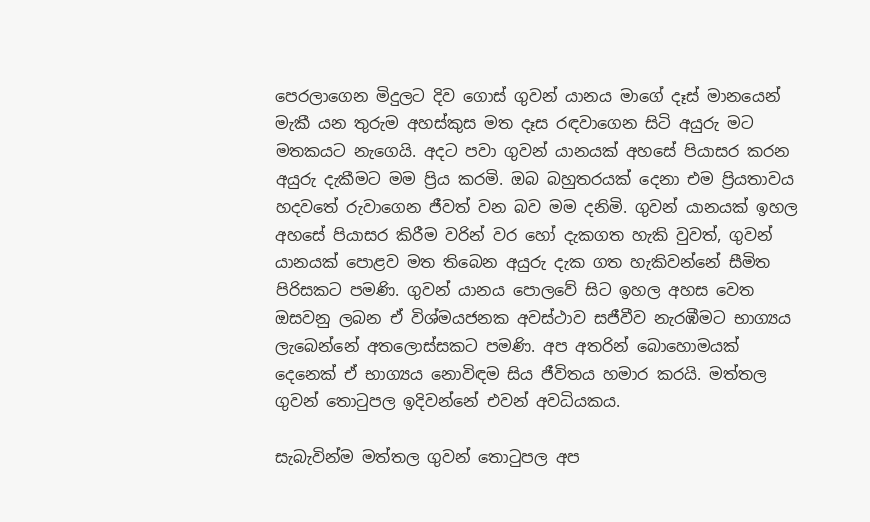පෙරලාගෙන මිදුලට දිව ගොස් ගුවන් යානය මාගේ දෑස් මානයෙන් මැකී යන තුරුම අහස්කුස මත දෑස රඳවාගෙන සිටි අයුරු මට මතකයට නැගෙයි. අදට පවා ගුවන් යානයක් අහසේ පියාසර කරන අයුරු දැකීමට මම ප්‍රිය කරමි. ඔබ බහුතරයක් දෙනා එම ප්‍රියතාවය හදවතේ රුවාගෙන ජීවත් වන බව මම දනිමි. ගුවන් යානයක් ඉහල අහසේ පියාසර කිරීම වරින් වර හෝ දැකගත හැකි වුවත්, ගුවන් යානයක් පොළව මත තිබෙන අයුරු දැක ගත හැකිවන්නේ සීමිත පිරිසකට පමණි. ගුවන් යානය පොලවේ සිට ඉහල අහස වෙත ඔසවනු ලබන ඒ විශ්මයජනක අවස්ථාව සජීවීව නැරඹීමට භාග්‍යය ලැබෙන්නේ අතලොස්සකට පමණි. අප අතරින් බොහොමයක් දෙනෙක් ඒ භාග්‍යය නොවිඳම සිය ජීවිතය හමාර කරයි. මත්තල ගුවන් තොටුපල ඉදිවන්නේ එවන් අවධියකය.

සැබැවින්ම මත්තල ගුවන් තොටුපල අප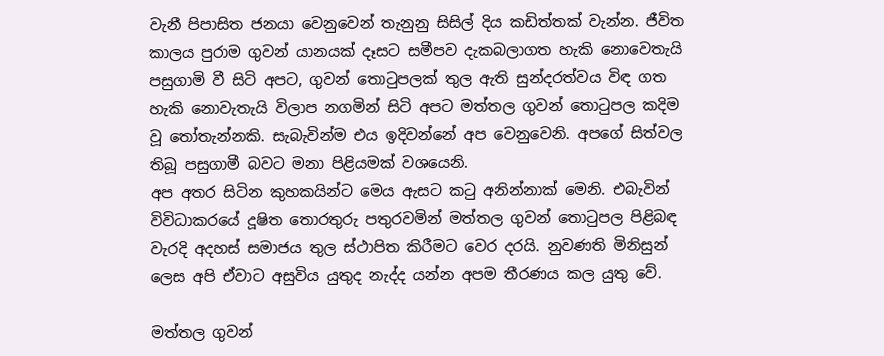වැනී පිපාසිත ජනයා වෙනුවෙන් තැනුනු සිසිල් දිය කඩිත්තක් වැන්න. ජීවිත කාලය පුරාම ගුවන් යානයක් දෑසට සමීපව දැකබලාගත හැකි නොවෙතැයි පසුගාමි වී සිටි අපට, ගුවන් තොටුපලක් තුල ඇති සුන්දරත්වය විඳ ගත හැකි නොවැතැයි විලාප නගමින් සිටි අපට මත්තල ගුවන් තොටුපල කදිම වූ තෝතැන්නකි. සැබැවින්ම එය ඉදිවන්නේ අප වෙනුවෙනි. අපගේ සිත්වල තිබූ පසුගාමී බවට මනා පිළියමක් වශයෙනි.
අප අතර සිටින කුහකයින්ට මෙය ඇසට කටු අනින්නාක් මෙනි. එබැවින් විවිධාකරයේ දූෂිත තොරතුරු පතුරවමින් මත්තල ගුවන් තොටුපල පිළිබඳ වැරදි අදහස් සමාජය තුල ස්ථාපිත කිරීමට වෙර දරයි. නුවණති මිනිසුන් ලෙස අපි ඒවාට අසුවිය යුතුද නැද්ද යන්න අපම තීරණය කල යුතු වේ.

මත්තල ගුවන්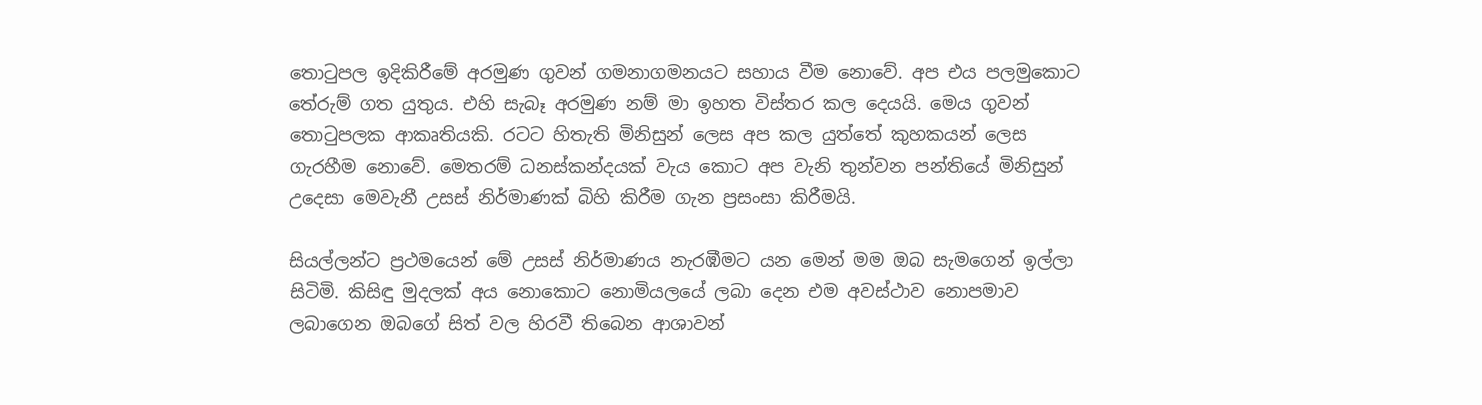තොටුපල ඉදිකිරීමේ අරමුණ ගුවන් ගමනාගමනයට සහාය වීම නොවේ. අප එය පලමුකොට තේරුම් ගත යුතුය. එහි සැබෑ අරමුණ නම් මා ඉහත විස්තර කල දෙයයි. මෙය ගුවන් තොටුපලක ආකෘතියකි. රටට හිතැති මිනිසුන් ලෙස අප කල යුත්තේ කුහකයන් ලෙස ගැරහීම නොවේ. මෙතරම් ධනස්කන්දයක් වැය කොට අප වැනි තුන්වන පන්තියේ මිනිසුන් උදෙසා මෙවැනී උසස් නිර්මාණක් බිහි කිරීම ගැන ප්‍රසංසා කිරීමයි.

සියල්ලන්ට ප්‍රථමයෙන් මේ උසස් නිර්මාණය නැරඹීමට යන මෙන් මම ඔබ සැමගෙන් ඉල්ලා සිටිමි. කිසිඳු මුදලක් අය නොකොට නොමියලයේ ලබා දෙන එම අවස්ථාව නොපමාව ලබාගෙන ඔබගේ සිත් වල හිරවී තිබෙන ආශාවන්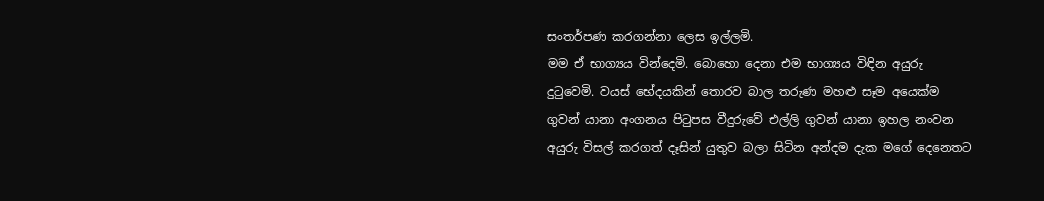සංතර්පණ කරගන්නා ලෙස ඉල්ලමි.
මම ඒ භාග්‍යය වින්දෙමි. බොහො දෙනා එම භාග්‍යය විඳින අයුරු දුටුවෙමි. වයස් භේදයකින් තොරව බාල තරුණ මහළු සෑම අයෙක්ම ගුවන් යානා අංගනය පිටුපස වීදුරුවේ එල්ලි ගුවන් යානා ඉහල නංවන අයුරු විසල් කරගත් දෑසින් යුතුව බලා සිටින අන්දම දැක මගේ දෙනෙතට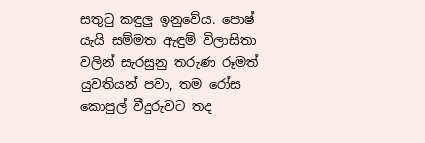සතුටු කඳුලු ඉනුවේය. පොෂ් යැයි සම්මත ඇඳුම් විලාසිතා වලින් සැරසුනු තරුණ රූමත් යුවතියන් පවා, තම රෝස කොපුල් වීදුරුවට තද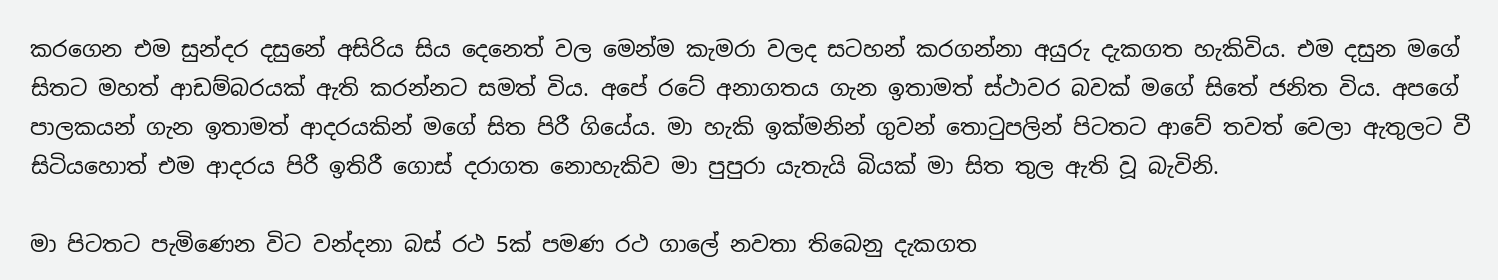කරගෙන එම සුන්දර දසුනේ අසිරිය සිය දෙනෙත් වල මෙන්ම කැමරා වලද සටහන් කරගන්නා අයුරු දැකගත හැකිවිය. එම දසුන මගේ සිතට මහත් ආඩම්බරයක් ඇති කරන්නට සමත් විය. අපේ රටේ අනාගතය ගැන ඉතාමත් ස්ථාවර බවක් මගේ සිතේ ජනිත විය. අපගේ පාලකයන් ගැන ඉතාමත් ආදරයකින් මගේ සිත පිරී ගියේය. මා හැකි ඉක්මනින් ගුවන් තොටුපලින් පිටතට ආවේ තවත් වෙලා ඇතුලට වී සිටියහොත් එම ආදරය පිරී ඉතිරී ගොස් දරාගත නොහැකිව මා පුපුරා යැතැයි බියක් මා සිත තුල ඇති වූ බැවිනි.

මා පිටතට පැමිණෙන විට වන්දනා බස් රථ 5ක් පමණ රථ ගාලේ නවතා තිබෙනු දැකගත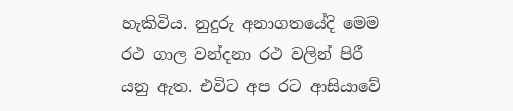හැකිවිය. නුදුරු අනාගතයේදි මෙම රථ ගාල වන්දනා රථ වලින් පිරී යනු ඇත. එවිට අප රට ආසියාවේ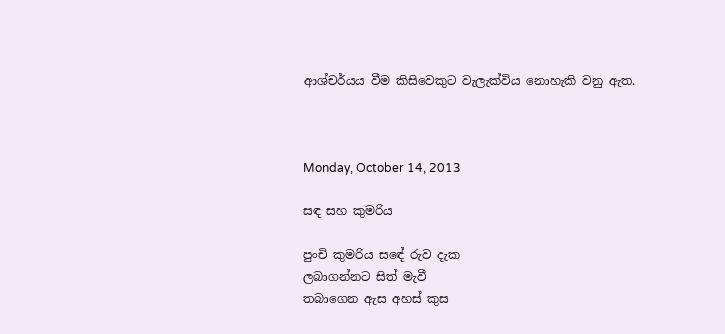ආශ්චර්යය වීම කිසිවෙකුට වැලැක්විය නොහැකි වනු ඇත.



Monday, October 14, 2013

සඳ සහ කුමරිය

පුංචි කුමරිය සඳේ රුව දැක
ලබාගන්නට සිත් මැවී
තබාගෙන ඇස අහස් කුස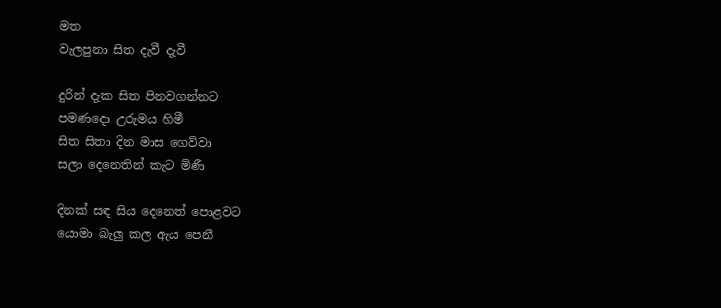මත
වැලපුනා සිත දැවී දැවී

දුරින් දැක සිත පිනවගන්නට
පමණදො උරුමය හිමී
සිත සිතා දින මාස ගෙව්වා
සලා දෙනෙතින් කැට මිණී

දිනක් සඳ සිය දෙනෙත් පොළවට
යොමා බැලු කල ඇය පෙනී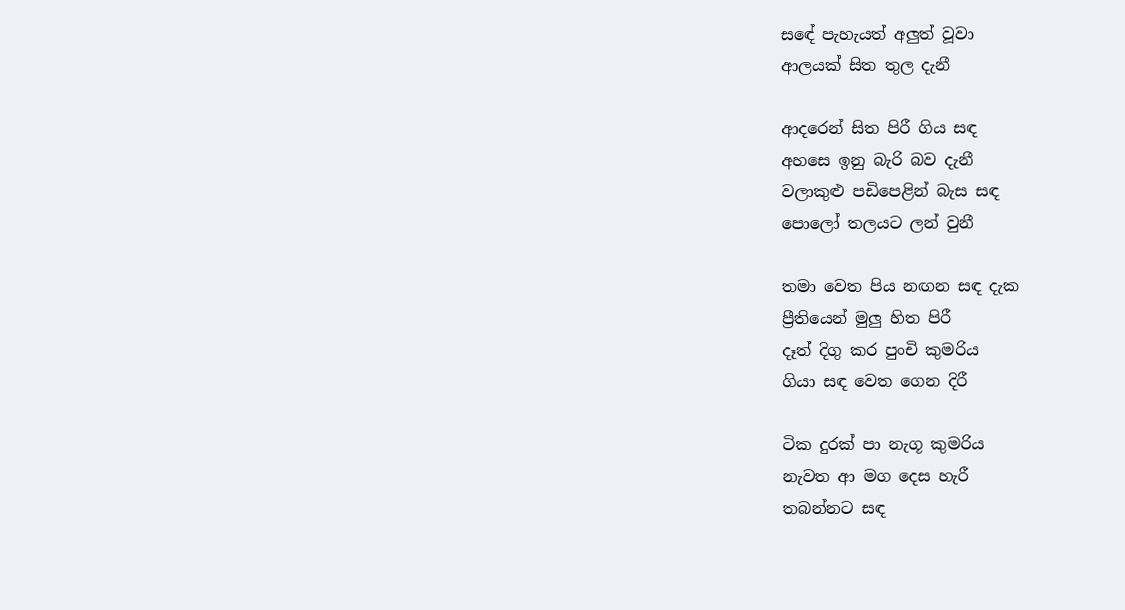සඳේ පැහැයත් අලුත් වූවා
ආලයක් සිත තුල දැනී

ආදරෙන් සිත පිරී ගිය සඳ
අහසෙ ඉනු බැරි බව දැනී
වලාකුළු පඩිපෙළින් බැස සඳ
පොලෝ තලයට ලන් වුනී

තමා වෙත පිය නඟන සඳ දැක
ප්‍රීතියෙන් මුලු හිත පිරී
දෑත් දිගු කර පුංචි කුමරිය
ගියා සඳ වෙත ගෙන දිරී

ටික දුරක් පා නැගූ කුමරිය
නැවත ආ මග දෙස හැරී
තබන්නට සඳ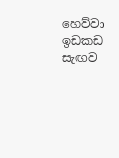හෙව්වා ඉඩකඩ
සැඟව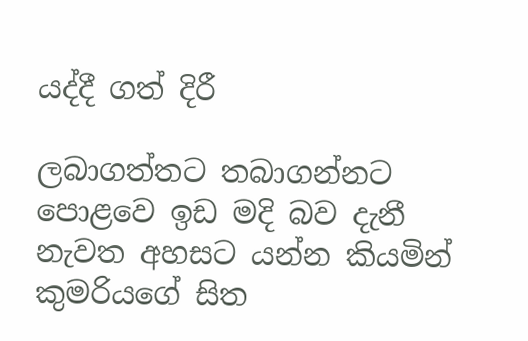යද්දී ගත් දිරී

ලබාගත්තට තබාගන්නට
පොළවෙ ඉඩ මදි බව දැනී
නැවත අහසට යන්න කියමින්
කුමරියගේ සිත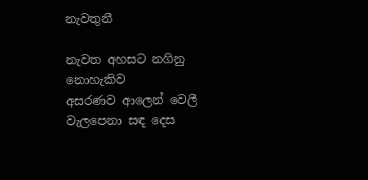නැවතුනී

නැවත අහසට නගිනු නොහැකිව
අසරණව ආලෙන් වෙලී
වැලපෙනා සඳ දෙස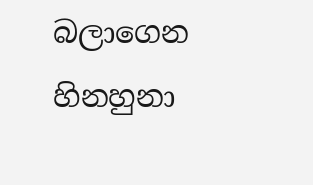බලාගෙන
හිනහුනා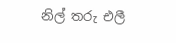නිල් තරු එලී